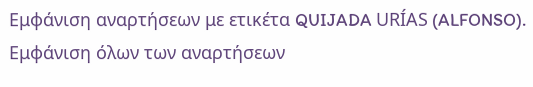Εμφάνιση αναρτήσεων με ετικέτα QUIJADA URÍAS (ALFONSO). Εμφάνιση όλων των αναρτήσεων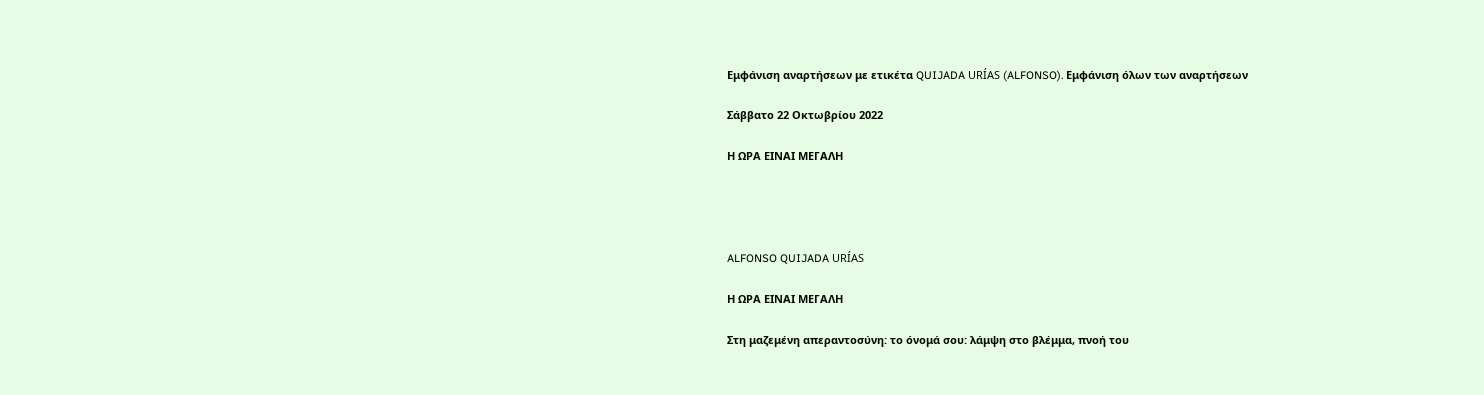Εμφάνιση αναρτήσεων με ετικέτα QUIJADA URÍAS (ALFONSO). Εμφάνιση όλων των αναρτήσεων

Σάββατο 22 Οκτωβρίου 2022

Η ΩΡΑ ΕΙΝΑΙ ΜΕΓΑΛΗ




ALFONSO QUIJADA URÍAS

Η ΩΡΑ ΕΙΝΑΙ ΜΕΓΑΛΗ

Στη μαζεμένη απεραντοσύνη: το όνομά σου: λάμψη στο βλέμμα, πνοή του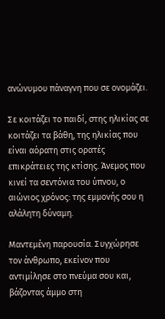ανώνυμου πάναγνη που σε ονομάζει.

Σε κοιτάζει το παιδί, στης ηλικίας σε κοιτάζει τα βάθη, της ηλικίας που είναι αόρατη στις ορατές επικράτειες της κτίσης. Άνεμος που κινεί τα σεντόνια του ύπνου, ο αιώνιος χρόνος: της εμμονής σου η αλάλητη δύναμη.

Μαντεμένη παρουσία. Συγχώρησε τον άνθρωπο, εκείνον που αντιμίλησε στο πνεύμα σου και, βάζοντας άμμο στη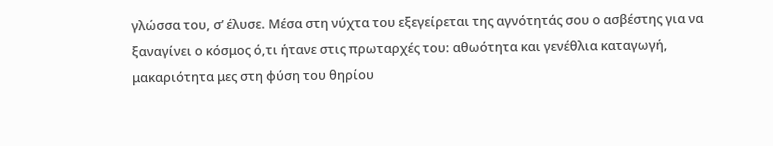γλώσσα του, σ’ έλυσε. Μέσα στη νύχτα του εξεγείρεται της αγνότητάς σου ο ασβέστης για να ξαναγίνει ο κόσμος ό,τι ήτανε στις πρωταρχές του: αθωότητα και γενέθλια καταγωγή, μακαριότητα μες στη φύση του θηρίου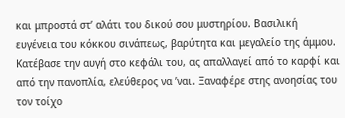και μπροστά στ’ αλάτι του δικού σου μυστηρίου. Βασιλική ευγένεια του κόκκου σινάπεως, βαρύτητα και μεγαλείο της άμμου. Κατέβασε την αυγή στο κεφάλι του, ας απαλλαγεί από το καρφί και από την πανοπλία, ελεύθερος να ’ναι. Ξαναφέρε στης ανοησίας του τον τοίχο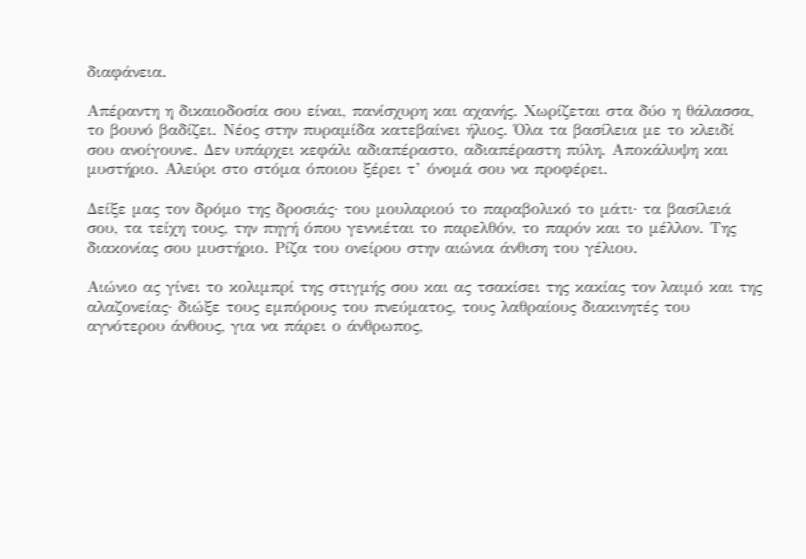διαφάνεια.

Απέραντη η δικαιοδοσία σου είναι, πανίσχυρη και αχανής. Χωρίζεται στα δύο η θάλασσα, το βουνό βαδίζει. Νέος στην πυραμίδα κατεβαίνει ήλιος. Όλα τα βασίλεια με το κλειδί σου ανοίγουνε. Δεν υπάρχει κεφάλι αδιαπέραστο, αδιαπέραστη πύλη. Αποκάλυψη και μυστήριο. Αλεύρι στο στόμα όποιου ξέρει τ’ όνομά σου να προφέρει.

Δείξε μας τον δρόμο της δροσιάς· του μουλαριού το παραβολικό το μάτι· τα βασίλειά σου, τα τείχη τους, την πηγή όπου γεννιέται το παρελθόν, το παρόν και το μέλλον. Της διακονίας σου μυστήριο. Ρίζα του ονείρου στην αιώνια άνθιση του γέλιου.

Αιώνιο ας γίνει το κολιμπρί της στιγμής σου και ας τσακίσει της κακίας τον λαιμό και της αλαζονείας· διώξε τους εμπόρους του πνεύματος, τους λαθραίους διακινητές του αγνότερου άνθους, για να πάρει ο άνθρωπος,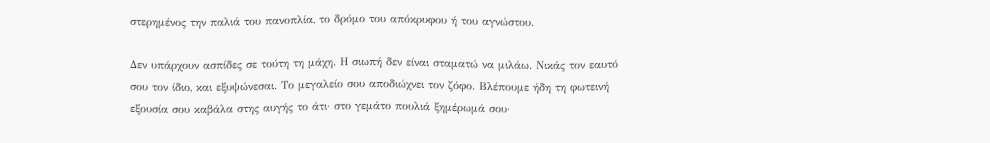στερημένος την παλιά του πανοπλία, το δρόμο του απόκρυφου ή του αγνώστου.

Δεν υπάρχουν ασπίδες σε τούτη τη μάχη. Η σιωπή δεν είναι σταματώ να μιλάω. Νικάς τον εαυτό σου τον ίδιο, και εξυψώνεσαι. Το μεγαλείο σου αποδιώχνει τον ζόφο. Βλέπουμε ήδη τη φωτεινή εξουσία σου καβάλα στης αυγής το άτι· στο γεμάτο πουλιά ξημέρωμά σου·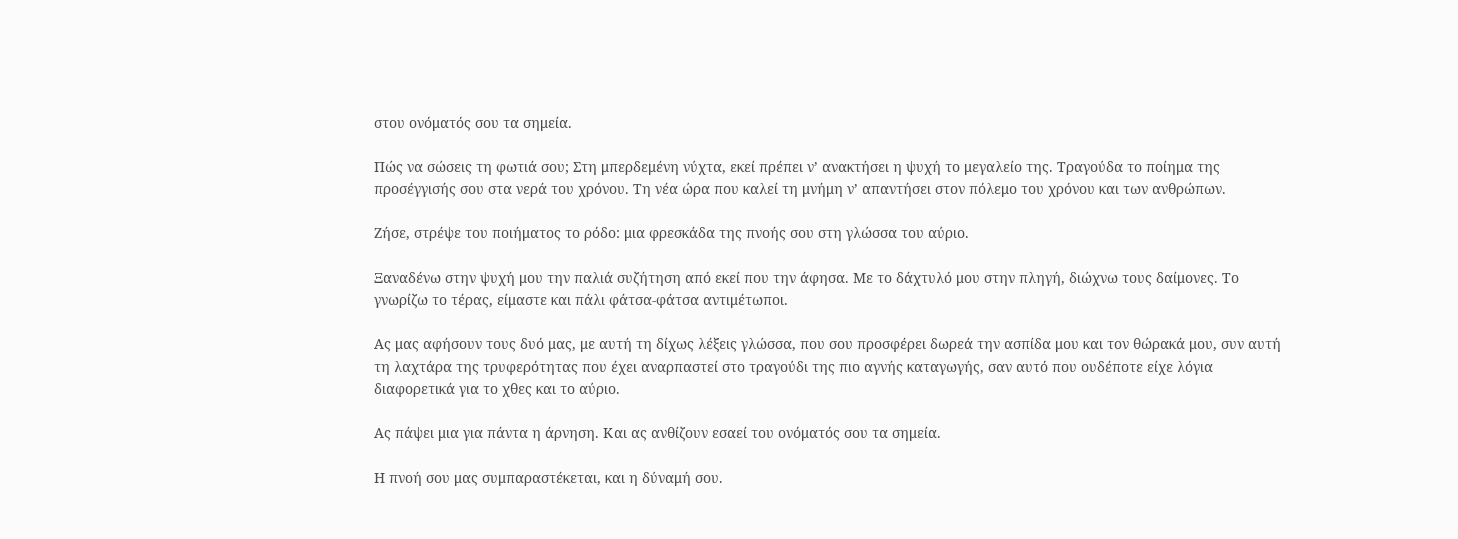στου ονόματός σου τα σημεία.

Πώς να σώσεις τη φωτιά σου; Στη μπερδεμένη νύχτα, εκεί πρέπει ν’ ανακτήσει η ψυχή το μεγαλείο της. Τραγούδα το ποίημα της προσέγγισής σου στα νερά του χρόνου. Τη νέα ώρα που καλεί τη μνήμη ν’ απαντήσει στον πόλεμο του χρόνου και των ανθρώπων.

Ζήσε, στρέψε του ποιήματος το ρόδο: μια φρεσκάδα της πνοής σου στη γλώσσα του αύριο.

Ξαναδένω στην ψυχή μου την παλιά συζήτηση από εκεί που την άφησα. Με το δάχτυλό μου στην πληγή, διώχνω τους δαίμονες. Το γνωρίζω το τέρας, είμαστε και πάλι φάτσα-φάτσα αντιμέτωποι.

Ας μας αφήσουν τους δυό μας, με αυτή τη δίχως λέξεις γλώσσα, που σου προσφέρει δωρεά την ασπίδα μου και τον θώρακά μου, συν αυτή τη λαχτάρα της τρυφερότητας που έχει αναρπαστεί στο τραγούδι της πιο αγνής καταγωγής, σαν αυτό που ουδέποτε είχε λόγια διαφορετικά για το χθες και το αύριο.

Ας πάψει μια για πάντα η άρνηση. Και ας ανθίζουν εσαεί του ονόματός σου τα σημεία.

Η πνοή σου μας συμπαραστέκεται, και η δύναμή σου.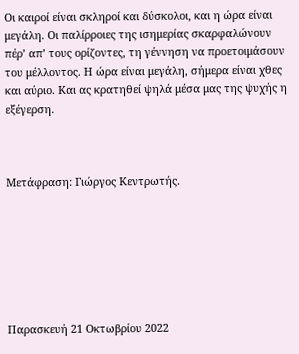Οι καιροί είναι σκληροί και δύσκολοι, και η ώρα είναι μεγάλη. Οι παλίρροιες της ισημερίας σκαρφαλώνουν πέρ’ απ’ τους ορίζοντες, τη γέννηση να προετοιμάσουν του μέλλοντος. Η ώρα είναι μεγάλη, σήμερα είναι χθες και αύριο. Και ας κρατηθεί ψηλά μέσα μας της ψυχής η εξέγερση.



Μετάφραση: Γιώργος Κεντρωτής.







Παρασκευή 21 Οκτωβρίου 2022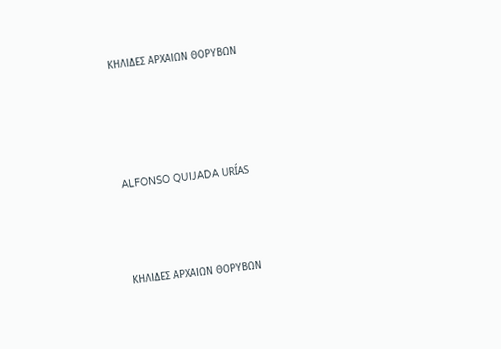ΚΗΛΙΔΕΣ ΑΡΧΑΙΩΝ ΘΟΡΥΒΩΝ




ALFONSO QUIJADA URÍAS



ΚΗΛΙΔΕΣ ΑΡΧΑΙΩΝ ΘΟΡΥΒΩΝ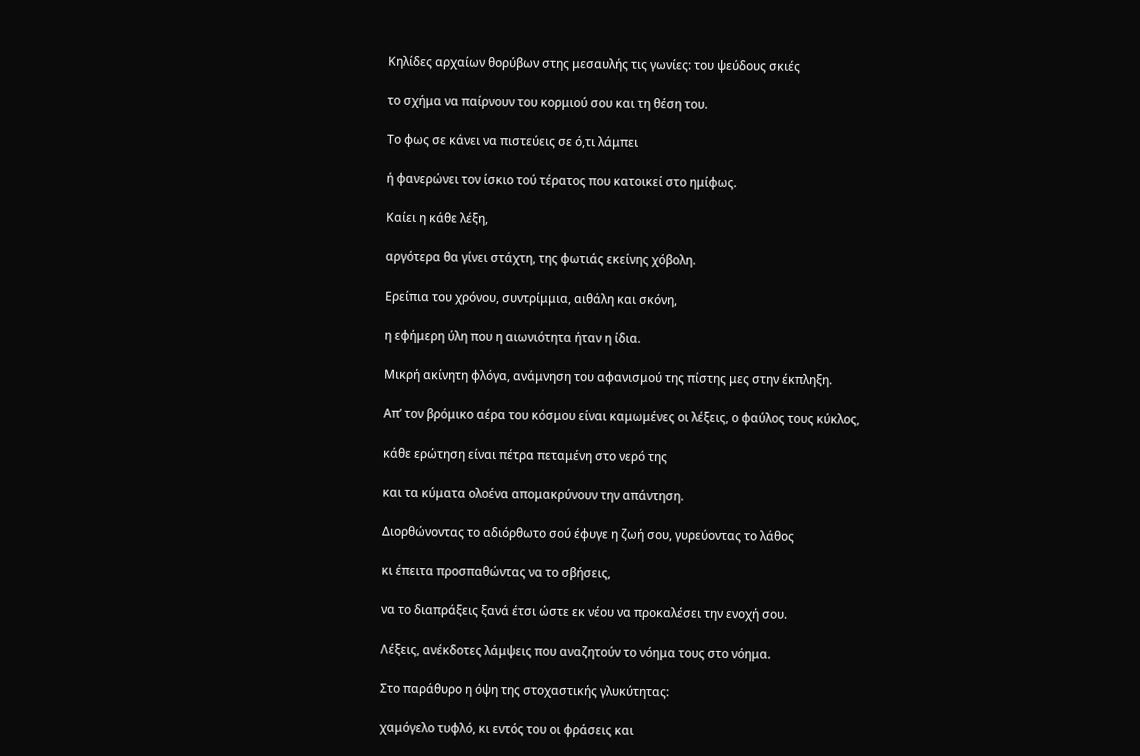Κηλίδες αρχαίων θορύβων στης μεσαυλής τις γωνίες: του ψεύδους σκιές

το σχήμα να παίρνουν του κορμιού σου και τη θέση του.

Το φως σε κάνει να πιστεύεις σε ό,τι λάμπει

ή φανερώνει τον ίσκιο τού τέρατος που κατοικεί στο ημίφως.

Καίει η κάθε λέξη,

αργότερα θα γίνει στάχτη, της φωτιάς εκείνης χόβολη.

Ερείπια του χρόνου, συντρίμμια, αιθάλη και σκόνη,

η εφήμερη ύλη που η αιωνιότητα ήταν η ίδια.

Μικρή ακίνητη φλόγα, ανάμνηση του αφανισμού της πίστης μες στην έκπληξη.

Απ’ τον βρόμικο αέρα του κόσμου είναι καμωμένες οι λέξεις, ο φαύλος τους κύκλος,

κάθε ερώτηση είναι πέτρα πεταμένη στο νερό της

και τα κύματα ολοένα απομακρύνουν την απάντηση.

Διορθώνοντας το αδιόρθωτο σού έφυγε η ζωή σου, γυρεύοντας το λάθος

κι έπειτα προσπαθώντας να το σβήσεις,

να το διαπράξεις ξανά έτσι ώστε εκ νέου να προκαλέσει την ενοχή σου.

Λέξεις, ανέκδοτες λάμψεις που αναζητούν το νόημα τους στο νόημα.

Στο παράθυρο η όψη της στοχαστικής γλυκύτητας:

χαμόγελο τυφλό, κι εντός του οι φράσεις και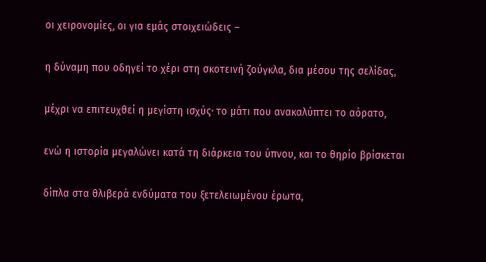οι χειρονομίες, οι για εμάς στοιχειώδεις –

η δύναμη που οδηγεί το χέρι στη σκοτεινή ζούγκλα, δια μέσου της σελίδας,

μέχρι να επιτευχθεί η μεγίστη ισχύς· το μάτι που ανακαλύπτει το αόρατο,

ενώ η ιστορία μεγαλώνει κατά τη διάρκεια του ύπνου, και το θηρίο βρίσκεται

δίπλα στα θλιβερά ενδύματα του ξετελειωμένου έρωτα,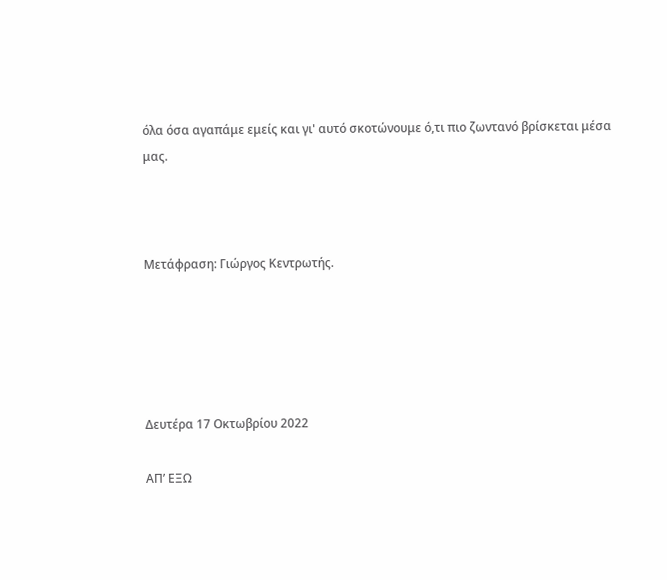όλα όσα αγαπάμε εμείς και γι' αυτό σκοτώνουμε ό,τι πιο ζωντανό βρίσκεται μέσα μας.



Μετάφραση: Γιώργος Κεντρωτής.





Δευτέρα 17 Οκτωβρίου 2022

ΑΠ’ ΕΞΩ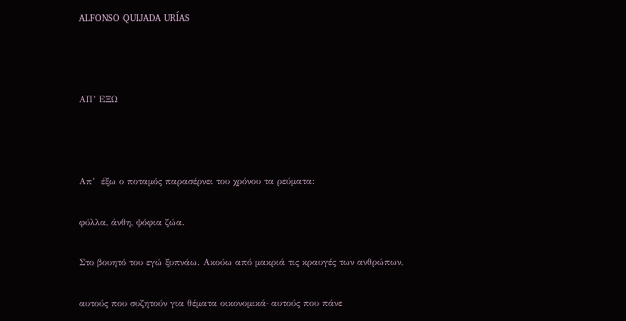ALFONSO QUIJADA URÍAS



ΑΠ’ ΕΞΩ



Απ’  έξω ο ποταμός παρασέρνει του χρόνου τα ρεύματα:

φύλλα, άνθη, ψόφια ζώα.

Στο βουητό του εγώ ξυπνάω. Ακούω από μακριά τις κραυγές των ανθρώπων,

αυτούς που συζητούν για θέματα οικονομικά· αυτούς που πάνε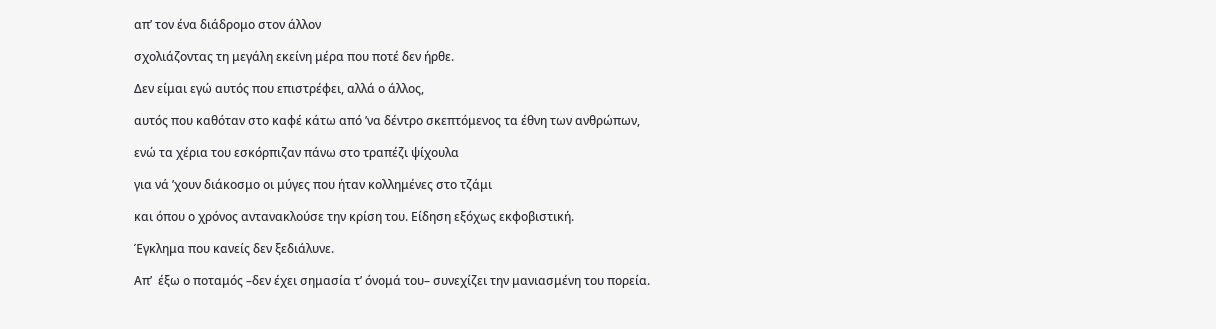απ’ τον ένα διάδρομο στον άλλον

σχολιάζοντας τη μεγάλη εκείνη μέρα που ποτέ δεν ήρθε.

Δεν είμαι εγώ αυτός που επιστρέφει, αλλά ο άλλος,

αυτός που καθόταν στο καφέ κάτω από ’να δέντρο σκεπτόμενος τα έθνη των ανθρώπων,

ενώ τα χέρια του εσκόρπιζαν πάνω στο τραπέζι ψίχουλα

για νά ’χουν διάκοσμο οι μύγες που ήταν κολλημένες στο τζάμι

και όπου ο χρόνος αντανακλούσε την κρίση του. Είδηση εξόχως εκφοβιστική.

Έγκλημα που κανείς δεν ξεδιάλυνε.

Απ’  έξω ο ποταμός –δεν έχει σημασία τ’ όνομά του– συνεχίζει την μανιασμένη του πορεία.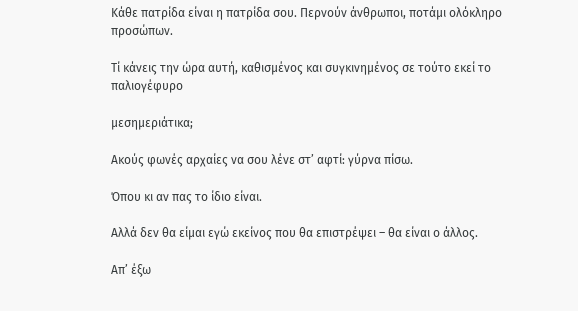Κάθε πατρίδα είναι η πατρίδα σου. Περνούν άνθρωποι, ποτάμι ολόκληρο προσώπων.

Τί κάνεις την ώρα αυτή, καθισμένος και συγκινημένος σε τούτο εκεί το παλιογέφυρο

μεσημεριάτικα;

Ακούς φωνές αρχαίες να σου λένε στ’ αφτί: γύρνα πίσω.

Όπου κι αν πας το ίδιο είναι.

Αλλά δεν θα είμαι εγώ εκείνος που θα επιστρέψει – θα είναι ο άλλος.

Απ’ έξω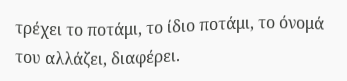τρέχει το ποτάμι, το ίδιο ποτάμι, το όνομά του αλλάζει, διαφέρει.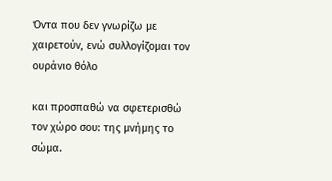Όντα που δεν γνωρίζω με χαιρετούν, ενώ συλλογίζομαι τον ουράνιο θόλο

και προσπαθώ να σφετερισθώ τον χώρο σου: της μνήμης το σώμα.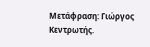Μετάφραση: Γιώργος Κεντρωτής.